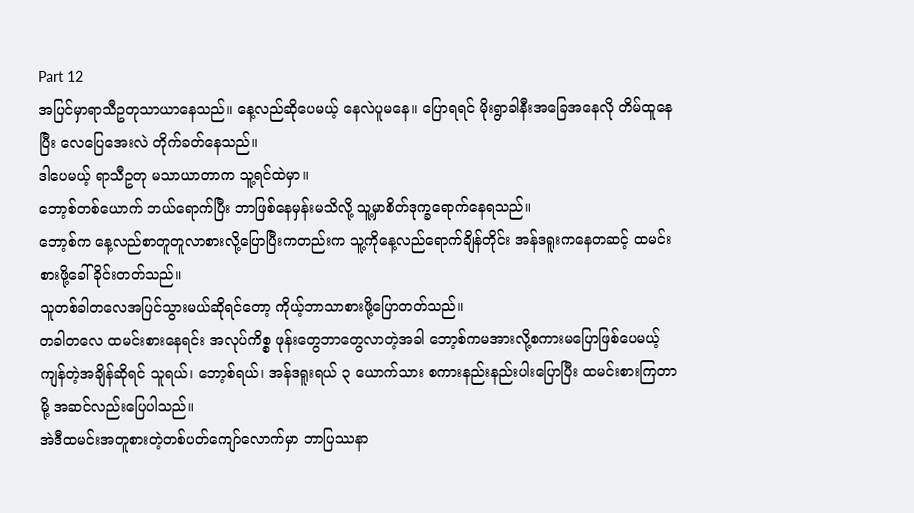Part 12
အပြင်မှာရာသီဥတုသာယာနေသည်။ နေ့လည်ဆိုပေမယ့် နေလဲပူမနေ။ ပြောရရင် မိုးရွာခါနီးအခြေအနေလို တိမ်ထူနေပြီး လေပြေအေးလဲ တိုက်ခတ်နေသည်။
ဒါပေမယ့် ရာသီဥတု မသာယာတာက သူ့ရင်ထဲမှာ။
ဘော့စ်တစ်ယောက် ဘယ်ရောက်ပြီး ဘာဖြစ်နေမှန်းမသိလို့ သူ့မှာစိတ်ဒုက္ခရောက်နေရသည်။
ဘော့စ်က နေ့လည်စာတူတူလာစားလို့ပြောပြီးကတည်းက သူ့ကိုနေ့လည်ရောက်ချိန်တိုင်း အန်ဒရူးကနေတဆင့် ထမင်းစားဖို့ခေါ်ခိုင်းတတ်သည်။
သူတစ်ခါတလေအပြင်သွားမယ်ဆိုရင်တော့ ကိုယ့်ဘာသာစားဖို့ပြောတတ်သည်။
တခါတလေ ထမင်းစားနေရင်း အလုပ်ကိစ္စ ဖုန်းတွေဘာတွေလာတဲ့အခါ ဘော့စ်ကမအားလို့စကားမပြောဖြစ်ပေမယ့် ကျန်တဲ့အချိန်ဆိုရင် သူရယ်၊ ဘော့စ်ရယ်၊ အန်ဒရူးရယ် ၃ ယောက်သား စကားနည်းနည်းပါးပြောပြီး ထမင်းစားကြတာမို့ အဆင်လည်းပြေပါသည်။
အဲဒီထမင်းအတူစားတဲ့တစ်ပတ်ကျော်လောက်မှာ ဘာပြဿနာ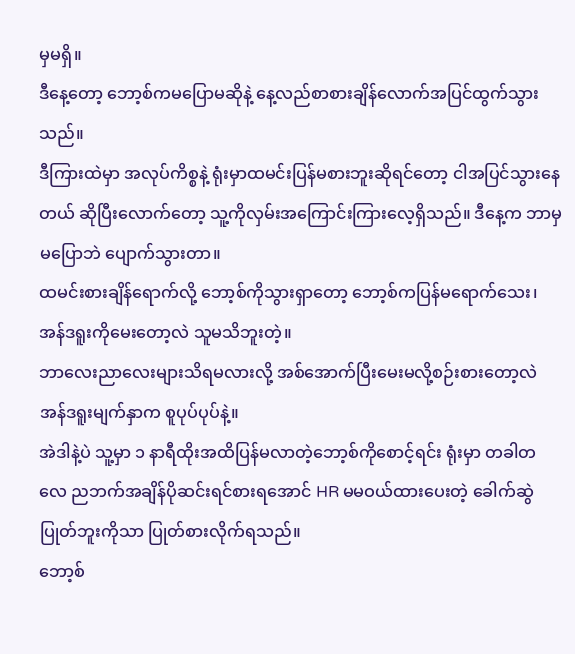မှမရှိ။
ဒီနေ့တော့ ဘော့စ်ကမပြောမဆိုနဲ့ နေ့လည်စာစားချိန်လောက်အပြင်ထွက်သွားသည်။
ဒီကြားထဲမှာ အလုပ်ကိစ္စနဲ့ ရုံးမှာထမင်းပြန်မစားဘူးဆိုရင်တော့ ငါအပြင်သွားနေတယ် ဆိုပြီးလောက်တော့ သူ့ကိုလှမ်းအကြောင်းကြားလေ့ရှိသည်။ ဒီနေ့က ဘာမှမပြောဘဲ ပျောက်သွားတာ။
ထမင်းစားချိန်ရောက်လို့ ဘော့စ်ကိုသွားရှာတော့ ဘော့စ်ကပြန်မရောက်သေး၊ အန်ဒရူးကိုမေးတော့လဲ သူမသိဘူးတဲ့။
ဘာလေးညာလေးများသိရမလားလို့ အစ်အောက်ပြီးမေးမလို့စဉ်းစားတော့လဲ အန်ဒရူးမျက်နှာက စူပုပ်ပုပ်နဲ့။
အဲဒါနဲ့ပဲ သူ့မှာ ၁ နာရီထိုးအထိပြန်မလာတဲ့ဘော့စ်ကိုစောင့်ရင်း ရုံးမှာ တခါတလေ ညဘက်အချိန်ပိုဆင်းရင်စားရအောင် HR မမဝယ်ထားပေးတဲ့ ခေါက်ဆွဲပြုတ်ဘူးကိုသာ ပြုတ်စားလိုက်ရသည်။
ဘော့စ်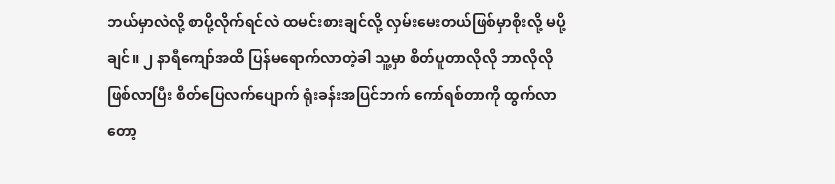ဘယ်မှာလဲလို့ စာပို့လိုက်ရင်လဲ ထမင်းစားချင်လို့ လှမ်းမေးတယ်ဖြစ်မှာစိုးလို့ မပို့ချင်။ ၂ နာရီကျော်အထိ ပြန်မရောက်လာတဲ့ခါ သူ့မှာ စိတ်ပူတာလိုလို ဘာလိုလိုဖြစ်လာပြီး စိတ်ပြေလက်ပျောက် ရုံးခန်းအပြင်ဘက် ကော်ရစ်တာကို ထွက်လာတော့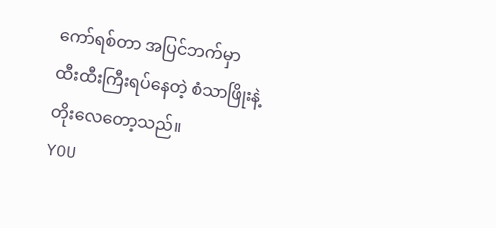ကော်ရစ်တာ အပြင်ဘက်မှာ ထီးထီးကြီးရပ်နေတဲ့ စံသာဖြိုးနဲ့ တိုးလေတော့သည်။
YOU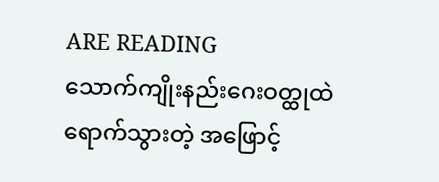ARE READING
သောက်ကျိုးနည်းဂေးဝတ္ထုထဲရောက်သွားတဲ့ အဖြောင့်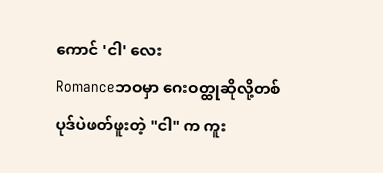ကောင် 'ငါ' လေး
Romanceဘဝမှာ ဂေးဝတ္ထုဆိုလို့တစ်ပုဒ်ပဲဖတ်ဖူးတဲ့ "ငါ" က ကူး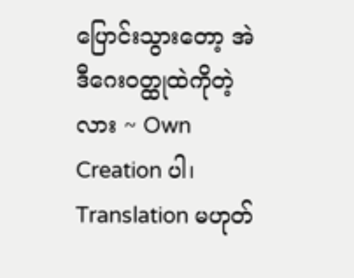ပြောင်းသွားတော့ အဲဒီဂေးဝတ္ထုထဲကိုတဲ့လား ~ Own Creation ပါ၊ Translation မဟုတ်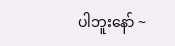ပါဘူးနော် ~